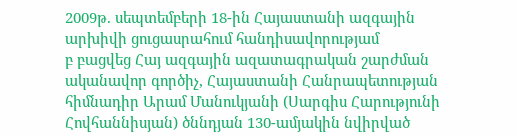2009թ. սեպտեմբերի 18-ին Հայաստանի ազգային արխիվի ցուցասրահում հանդիսավորությամ
բ բացվեց Հայ ազգային ազատագրական շարժման ականավոր գործիչ, Հայաստանի Հանրապետության հիմնադիր Արամ Մանուկյանի (Սարգիս Հարությունի Հովհաննիսյան) ծննդյան 130-ամյակին նվիրված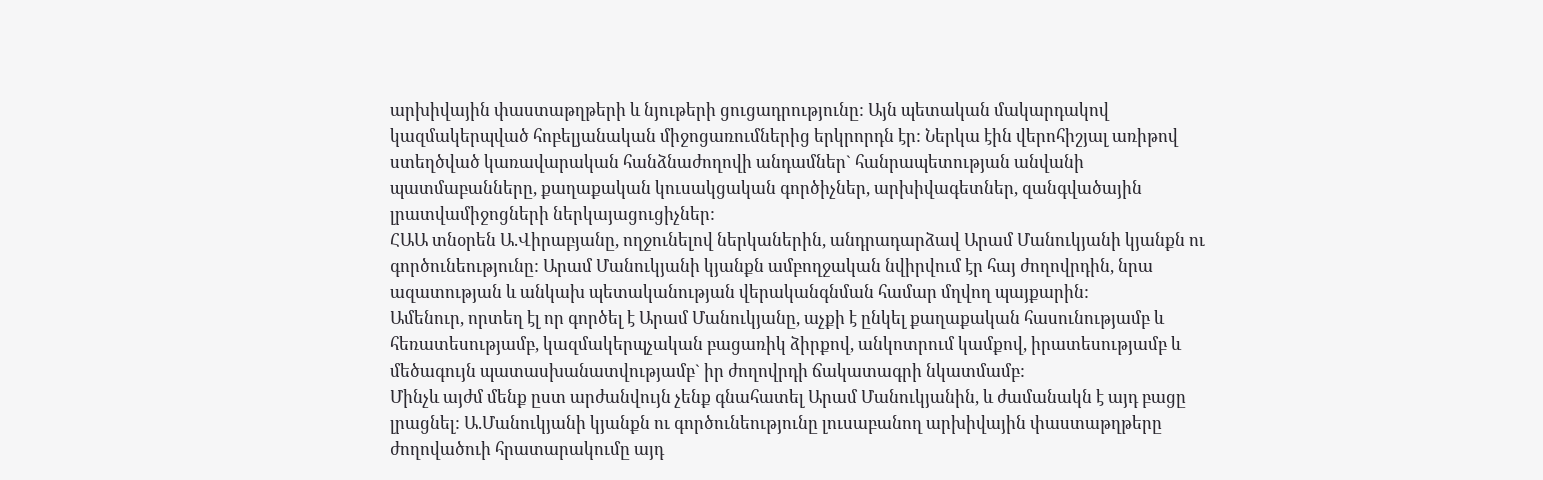արխիվային փաստաթղթերի և նյութերի ցուցադրությունը: Այն պետական մակարդակով կազմակերպված հոբելյանական միջոցառումներից երկրորդն էր: Ներկա էին վերոհիշյալ առիթով ստեղծված կառավարական հանձնաժողովի անդամներ` հանրապետության անվանի պատմաբանները, քաղաքական կուսակցական գործիչներ, արխիվագետներ, զանգվածային լրատվամիջոցների ներկայացուցիչներ:
ՀԱԱ տնօրեն Ա.Վիրաբյանը, ողջունելով ներկաներին, անդրադարձավ Արամ Մանուկյանի կյանքն ու գործունեությունը: Արամ Մանուկյանի կյանքն ամբողջական նվիրվում էր հայ ժողովրդին, նրա ազատության և անկախ պետականության վերականգնման համար մղվող պայքարին:
Ամենուր, որտեղ էլ որ գործել է Արամ Մանուկյանը, աչքի է ընկել քաղաքական հասունությամբ և հեռատեսությամբ, կազմակերպչական բացառիկ ձիրքով, անկոտրում կամքով, իրատեսությամբ և մեծագույն պատասխանատվությամբ` իր ժողովրդի ճակատագրի նկատմամբ:
Մինչև այժմ մենք ըստ արժանվույն չենք գնահատել Արամ Մանուկյանին, և ժամանակն է այդ բացը լրացնել: Ա.Մանուկյանի կյանքն ու գործունեությունը լուսաբանող արխիվային փաստաթղթերը ժողովածուի հրատարակումը այդ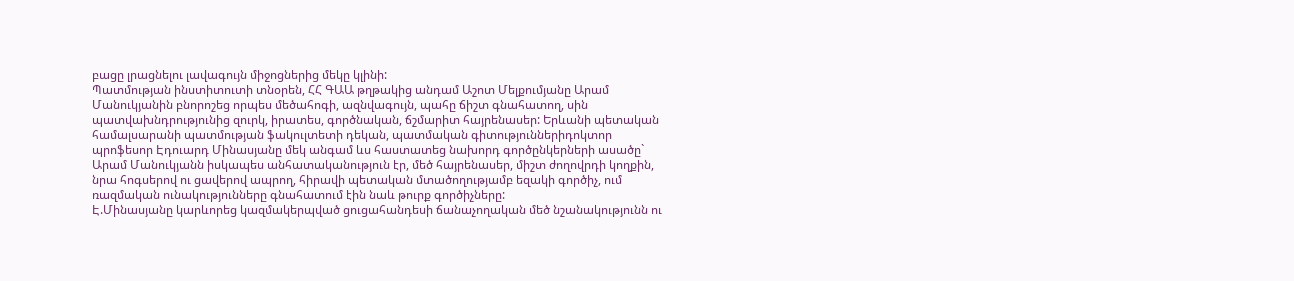բացը լրացնելու լավագույն միջոցներից մեկը կլինի:
Պատմության ինստիտուտի տնօրեն, ՀՀ ԳԱԱ թղթակից անդամ Աշոտ Մելքումյանը Արամ Մանուկյանին բնորոշեց որպես մեծահոգի, ազնվագույն, պահը ճիշտ գնահատող, սին պատվախնդրությունից զուրկ, իրատես, գործնական, ճշմարիտ հայրենասեր: Երևանի պետական համալսարանի պատմության ֆակուլտետի դեկան, պատմական գիտություններիդոկտոր պրոֆեսոր Էդուարդ Մինասյանը մեկ անգամ ևս հաստատեց նախորդ գործընկերների ասածը` Արամ Մանուկյանն իսկապես անհատականություն էր, մեծ հայրենասեր, միշտ ժողովրդի կողքին, նրա հոգսերով ու ցավերով ապրող, հիրավի պետական մտածողությամբ եզակի գործիչ, ում ռազմական ունակությունները գնահատում էին նաև թուրք գործիչները:
Է.Մինասյանը կարևորեց կազմակերպված ցուցահանդեսի ճանաչողական մեծ նշանակությունն ու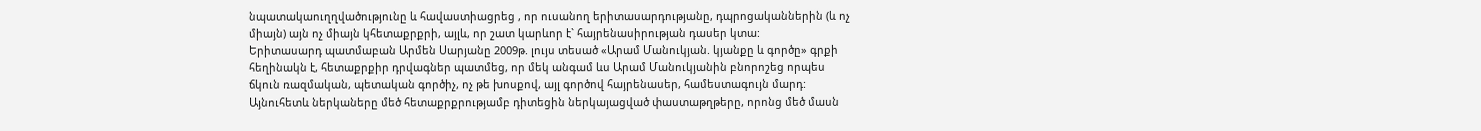նպատակաուղղվածությունը և հավաստիացրեց , որ ուսանող երիտասարդությանը, դպրոցականներին (և ոչ միայն) այն ոչ միայն կհետաքրքրի, այլև, որ շատ կարևոր է` հայրենասիրության դասեր կտա:
Երիտասարդ պատմաբան Արմեն Սարյանը 2009թ. լույս տեսած «Արամ Մանուկյան. կյանքը և գործը» գրքի հեղինակն է, հետաքրքիր դրվագներ պատմեց, որ մեկ անգամ ևս Արամ Մանուկյանին բնորոշեց որպես ճկուն ռազմական, պետական գործիչ, ոչ թե խոսքով, այլ գործով հայրենասեր, համեստագույն մարդ:
Այնուհետև ներկաները մեծ հետաքրքրությամբ դիտեցին ներկայացված փաստաթղթերը, որոնց մեծ մասն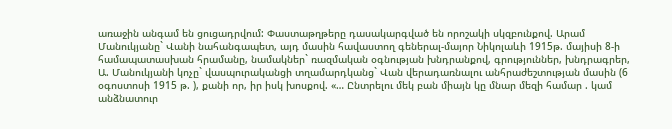առաջին անգամ են ցուցադրվում: Փաստաթղթերը դասակարգված են որոշակի սկզբունքով. Արամ Մանուկյանը` Վանի նահանգապետ, այդ մասին հավաստող գեներալ-մայոր Նիկոլաևի 1915թ. մայիսի 8-ի համապատասխան հրամանը, նամակներ` ռազմական օգնության խնդրանքով, գրություններ, խնդրագրեր, Ա. Մանուկյանի կոչը` վասպուրականցի տղամարդկանց` Վան վերադառնալու անհրաժեշտության մասին (6 օգոստոսի 1915 թ. ), քանի որ, իր իսկ խոսքով. «… Ընտրելու մեկ բան միայն կը մնար մեզի համար . կամ անձնատուր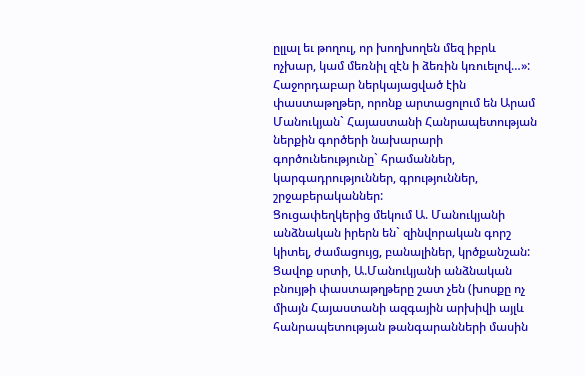ըլլալ եւ թողուլ, որ խողխողեն մեզ իբրև ոչխար, կամ մեռնիլ զէն ի ձեռին կռուելով…»:
Հաջորդաբար ներկայացված էին փաստաթղթեր, որոնք արտացոլում են Արամ Մանուկյան` Հայաստանի Հանրապետության ներքին գործերի նախարարի գործունեությունը` հրամաններ, կարգադրություններ, գրություններ, շրջաբերականներ:
Ցուցափեղկերից մեկում Ա. Մանուկյանի անձնական իրերն են` զինվորական գորշ կիտել, ժամացույց, բանալիներ, կրծքանշան:
Ցավոք սրտի, Ա.Մանուկյանի անձնական բնույթի փաստաթղթերը շատ չեն (խոսքը ոչ միայն Հայաստանի ազգային արխիվի այլև հանրապետության թանգարանների մասին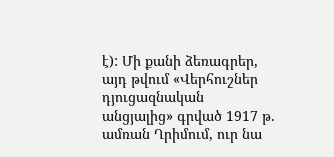է): Մի քանի ձեռագրեր, այդ թվում «Վերհուշներ դյուցազնական անցյալից» գրված 1917 թ. ամռան Ղրիմում, ուր նա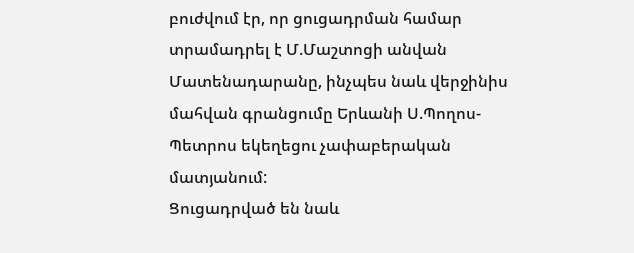բուժվում էր, որ ցուցադրման համար տրամադրել է Մ.Մաշտոցի անվան Մատենադարանը, ինչպես նաև վերջինիս մահվան գրանցումը Երևանի Ս.Պողոս-Պետրոս եկեղեցու չափաբերական մատյանում:
Ցուցադրված են նաև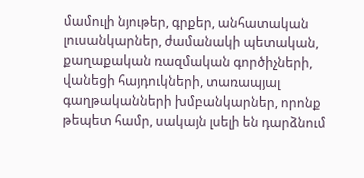մամուլի նյութեր, գրքեր, անհատական լուսանկարներ, ժամանակի պետական, քաղաքական ռազմական գործիչների, վանեցի հայդուկների, տառապյալ գաղթականների խմբանկարներ, որոնք թեպետ համր, սակայն լսելի են դարձնում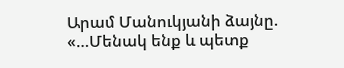Արամ Մանուկյանի ձայնը. «…Մենակ ենք և պետք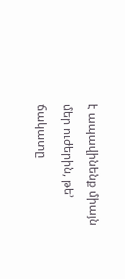է ապավինենք միայն մեր ուժերին, թե’ ճակատը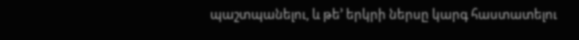պաշտպանելու, և թե’ երկրի ներսը կարգ հաստատելու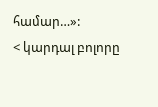համար…»:
< կարդալ բոլորը